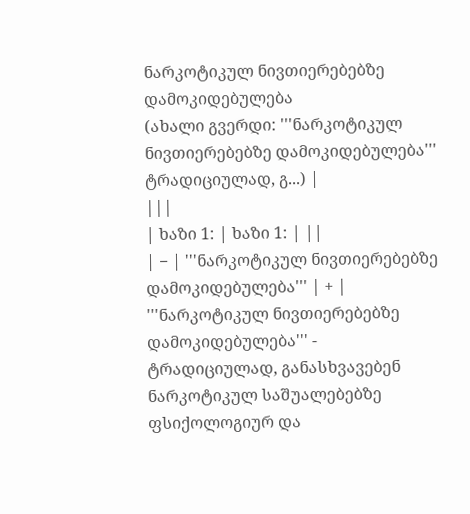ნარკოტიკულ ნივთიერებებზე დამოკიდებულება
(ახალი გვერდი: '''ნარკოტიკულ ნივთიერებებზე დამოკიდებულება''' ტრადიციულად, გ...) |
|||
| ხაზი 1: | ხაზი 1: | ||
| − | '''ნარკოტიკულ ნივთიერებებზე დამოკიდებულება''' | + | '''ნარკოტიკულ ნივთიერებებზე დამოკიდებულება''' - ტრადიციულად, განასხვავებენ ნარკოტიკულ საშუალებებზე ფსიქოლოგიურ და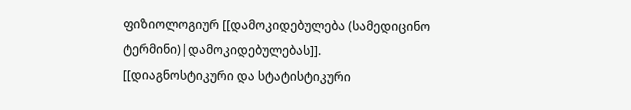ფიზიოლოგიურ [[დამოკიდებულება (სამედიცინო ტერმინი)|დამოკიდებულებას]]. [[დიაგნოსტიკური და სტატისტიკური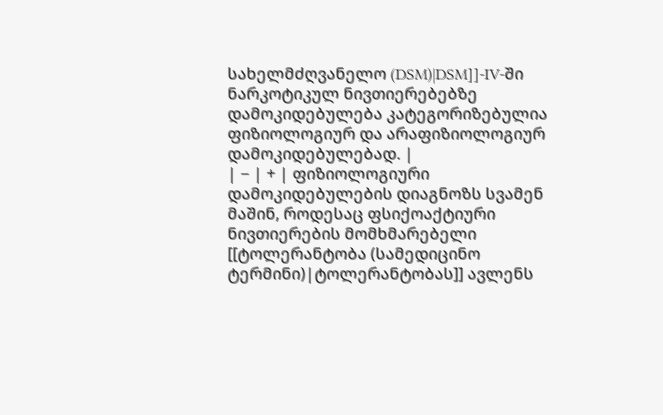სახელმძღვანელო (DSM)|DSM]]-IV-ში ნარკოტიკულ ნივთიერებებზე დამოკიდებულება კატეგორიზებულია ფიზიოლოგიურ და არაფიზიოლოგიურ დამოკიდებულებად. |
| − | + | ფიზიოლოგიური დამოკიდებულების დიაგნოზს სვამენ მაშინ, როდესაც ფსიქოაქტიური ნივთიერების მომხმარებელი [[ტოლერანტობა (სამედიცინო ტერმინი)|ტოლერანტობას]] ავლენს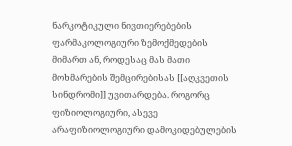ნარკოტიკული ნივთიერებების ფარმაკოლოგიური ზემოქმედების მიმართ ან, როდესაც მას მათი მოხმარების შემცირებისას [[აღკვეთის სინდრომი]] უვითარდება. როგორც ფიზიოლოგიური, ასევე არაფიზიოლოგიური დამოკიდებულების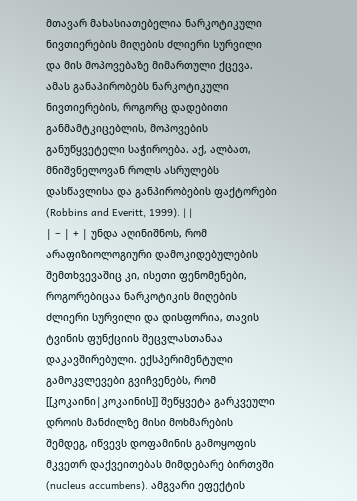მთავარ მახასიათებელია ნარკოტიკული ნივთიერების მიღების ძლიერი სურვილი და მის მოპოვებაზე მიმართული ქცევა. ამას განაპირობებს ნარკოტიკული ნივთიერების, როგორც დადებითი განმამტკიცებლის, მოპოვების განუწყვეტელი საჭიროება. აქ, ალბათ, მნიშვნელოვან როლს ასრულებს დასწავლისა და განპირობების ფაქტორები (Robbins and Everitt, 1999). | |
| − | + | უნდა აღინიშნოს, რომ არაფიზიოლოგიური დამოკიდებულების შემთხვევაშიც კი, ისეთი ფენომენები, როგორებიცაა ნარკოტიკის მიღების ძლიერი სურვილი და დისფორია, თავის ტვინის ფუნქციის შეცვლასთანაა დაკავშირებული. ექსპერიმენტული გამოკვლევები გვიჩვენებს, რომ [[კოკაინი|კოკაინის]] შეწყვეტა გარკვეული დროის მანძილზე მისი მოხმარების შემდეგ, იწვევს დოფამინის გამოყოფის მკვეთრ დაქვეითებას მიმდებარე ბირთვში (nucleus accumbens). ამგვარი ეფექტის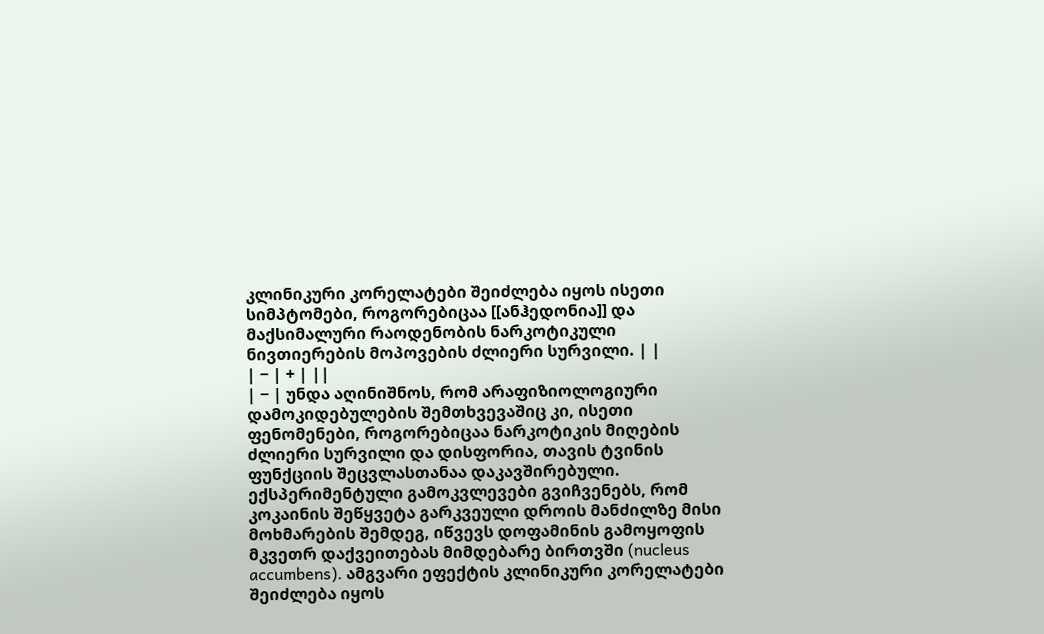კლინიკური კორელატები შეიძლება იყოს ისეთი სიმპტომები, როგორებიცაა [[ანჰედონია]] და მაქსიმალური რაოდენობის ნარკოტიკული ნივთიერების მოპოვების ძლიერი სურვილი. | |
| − | + | ||
| − | უნდა აღინიშნოს, რომ არაფიზიოლოგიური დამოკიდებულების შემთხვევაშიც კი, ისეთი ფენომენები, როგორებიცაა ნარკოტიკის მიღების ძლიერი სურვილი და დისფორია, თავის ტვინის ფუნქციის შეცვლასთანაა დაკავშირებული. ექსპერიმენტული გამოკვლევები გვიჩვენებს, რომ კოკაინის შეწყვეტა გარკვეული დროის მანძილზე მისი მოხმარების შემდეგ, იწვევს დოფამინის გამოყოფის მკვეთრ დაქვეითებას მიმდებარე ბირთვში (nucleus accumbens). ამგვარი ეფექტის კლინიკური კორელატები შეიძლება იყოს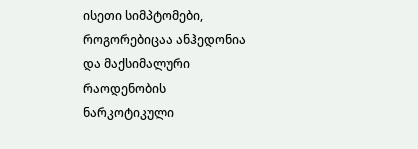ისეთი სიმპტომები, როგორებიცაა ანჰედონია და მაქსიმალური რაოდენობის ნარკოტიკული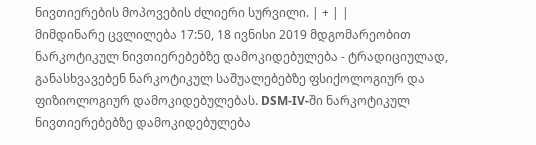ნივთიერების მოპოვების ძლიერი სურვილი. | + | |
მიმდინარე ცვლილება 17:50, 18 ივნისი 2019 მდგომარეობით
ნარკოტიკულ ნივთიერებებზე დამოკიდებულება - ტრადიციულად, განასხვავებენ ნარკოტიკულ საშუალებებზე ფსიქოლოგიურ და ფიზიოლოგიურ დამოკიდებულებას. DSM-IV-ში ნარკოტიკულ ნივთიერებებზე დამოკიდებულება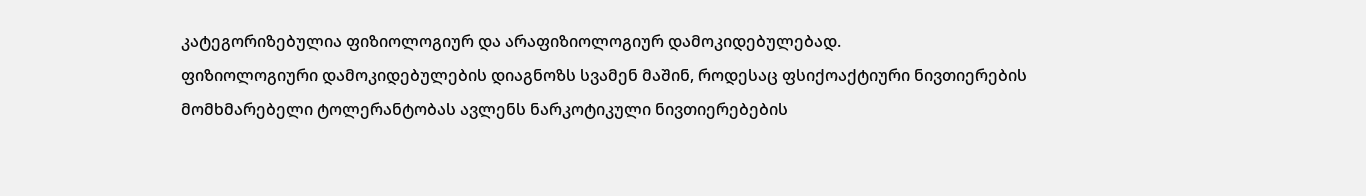კატეგორიზებულია ფიზიოლოგიურ და არაფიზიოლოგიურ დამოკიდებულებად.
ფიზიოლოგიური დამოკიდებულების დიაგნოზს სვამენ მაშინ, როდესაც ფსიქოაქტიური ნივთიერების მომხმარებელი ტოლერანტობას ავლენს ნარკოტიკული ნივთიერებების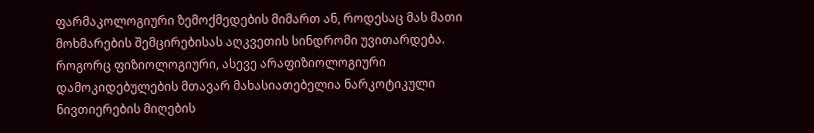ფარმაკოლოგიური ზემოქმედების მიმართ ან, როდესაც მას მათი მოხმარების შემცირებისას აღკვეთის სინდრომი უვითარდება. როგორც ფიზიოლოგიური, ასევე არაფიზიოლოგიური დამოკიდებულების მთავარ მახასიათებელია ნარკოტიკული ნივთიერების მიღების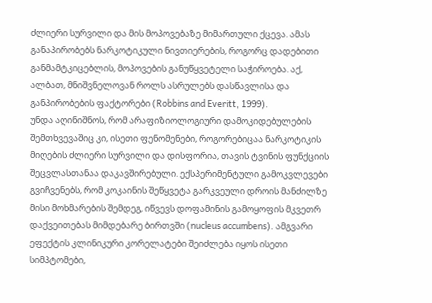ძლიერი სურვილი და მის მოპოვებაზე მიმართული ქცევა. ამას განაპირობებს ნარკოტიკული ნივთიერების, როგორც დადებითი განმამტკიცებლის, მოპოვების განუწყვეტელი საჭიროება. აქ, ალბათ, მნიშვნელოვან როლს ასრულებს დასწავლისა და განპირობების ფაქტორები (Robbins and Everitt, 1999).
უნდა აღინიშნოს, რომ არაფიზიოლოგიური დამოკიდებულების შემთხვევაშიც კი, ისეთი ფენომენები, როგორებიცაა ნარკოტიკის მიღების ძლიერი სურვილი და დისფორია, თავის ტვინის ფუნქციის შეცვლასთანაა დაკავშირებული. ექსპერიმენტული გამოკვლევები გვიჩვენებს, რომ კოკაინის შეწყვეტა გარკვეული დროის მანძილზე მისი მოხმარების შემდეგ, იწვევს დოფამინის გამოყოფის მკვეთრ დაქვეითებას მიმდებარე ბირთვში (nucleus accumbens). ამგვარი ეფექტის კლინიკური კორელატები შეიძლება იყოს ისეთი სიმპტომები,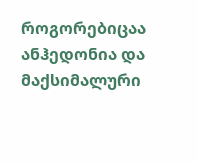როგორებიცაა ანჰედონია და მაქსიმალური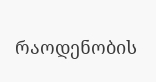რაოდენობის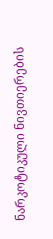ნარკოტიკული ნივთიერების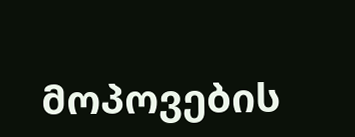მოპოვების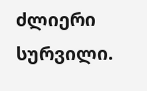ძლიერი სურვილი.